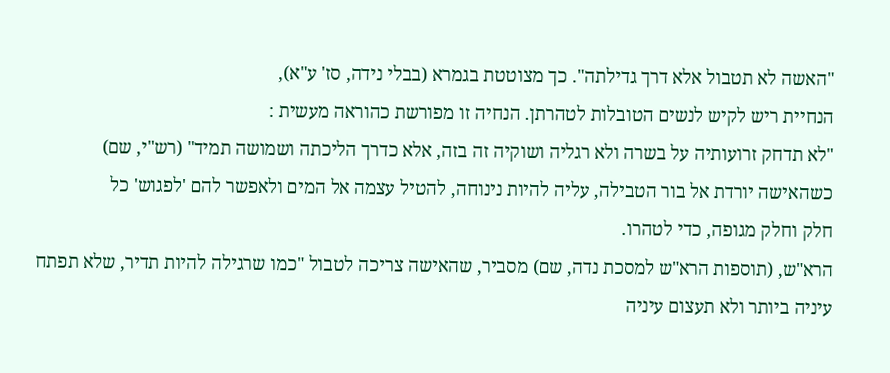"האשה לא תטבול אלא דרך גדילתה". כך מצוטטת בגמרא (בבלי נידה, סז' ע"א),
הנחיית ריש לקיש לנשים הטובלות לטהרתן. הנחיה זו מפורשת כהוראה מעשית :
"לא תדחק זרועותיה על בשרה ולא רגליה ושוקיה זה בזה, אלא כדרך הליכתה ושמושה תמיד" (רש"י, שם)
כשהאישה יורדת אל בור הטבילה, עליה להיות נינוחה, להטיל עצמה אל המים ולאפשר להם 'לפגוש' כל
חלק וחלק מגופה, כדי לטהרו.
הרא"ש, (תוספות הרא"ש למסכת נדה, שם) מסביר, שהאישה צריכה לטבול "כמו שרגילה להיות תדיר, שלא תפתח
עיניה ביותר ולא תעצום עיניה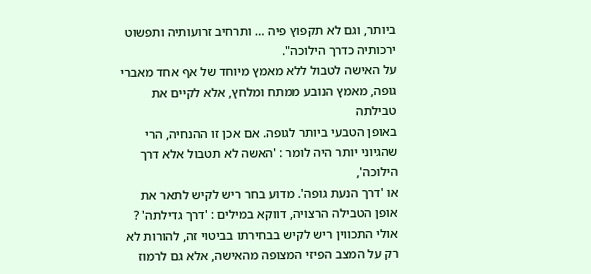ביותר, וגם לא תקפוץ פיה … ותרחיב זרועותיה ותפשוט ירכותיה כדרך הילוכה".
על האישה לטבול ללא מאמץ מיוחד של אף אחד מאברי גופה, מאמץ הנובע ממתח ומלחץ, אלא לקיים את טבילתה
באופן הטבעי ביותר לגופה. אם אכן זו ההנחיה, הרי שהגיוני יותר היה לומר : 'האשה לא תטבול אלא דרך הילוכה',
או 'דרך הנעת גופה'. מדוע בחר ריש לקיש לתאר את אופן הטבילה הרצויה, דווקא במילים : 'דרך גדילתה' ?
אולי התכווין ריש לקיש בבחירתו בביטוי זה, להורות לא רק על המצב הפיזי המצופה מהאישה, אלא גם לרמוז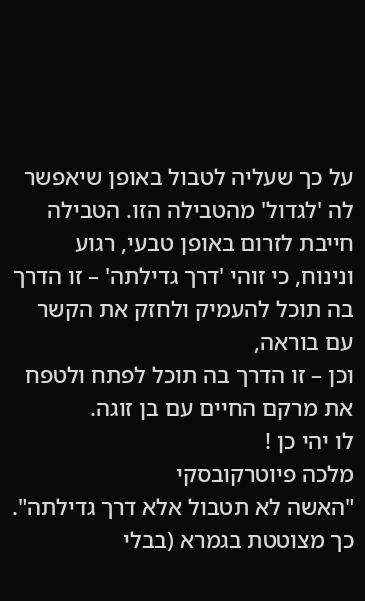על כך שעליה לטבול באופן שיאפשר לה 'לגדול' מהטבילה הזו. הטבילה חייבת לזרום באופן טבעי, רגוע
ונינוח, כי זוהי 'דרך גדילתה' – זו הדרך בה תוכל להעמיק ולחזק את הקשר עם בוראה,
וכן – זו הדרך בה תוכל לפתח ולטפח את מרקם החיים עם בן זוגה.
לו יהי כן !
מלכה פיוטרקובסקי
"האשה לא תטבול אלא דרך גדילתה". כך מצוטטת בגמרא (בבלי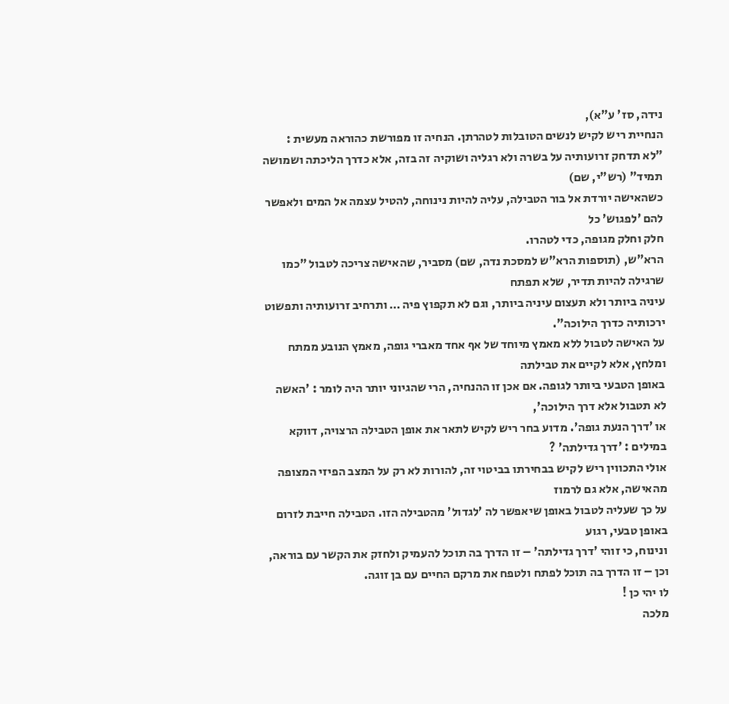נידה, סז' ע"א),
הנחיית ריש לקיש לנשים הטובלות לטהרתן. הנחיה זו מפורשת כהוראה מעשית :
"לא תדחק זרועותיה על בשרה ולא רגליה ושוקיה זה בזה, אלא כדרך הליכתה ושמושה תמיד" (רש"י, שם)
כשהאישה יורדת אל בור הטבילה, עליה להיות נינוחה, להטיל עצמה אל המים ולאפשר להם 'לפגוש' כל
חלק וחלק מגופה, כדי לטהרו.
הרא"ש, (תוספות הרא"ש למסכת נדה, שם) מסביר, שהאישה צריכה לטבול "כמו שרגילה להיות תדיר, שלא תפתח
עיניה ביותר ולא תעצום עיניה ביותר, וגם לא תקפוץ פיה … ותרחיב זרועותיה ותפשוט ירכותיה כדרך הילוכה".
על האישה לטבול ללא מאמץ מיוחד של אף אחד מאברי גופה, מאמץ הנובע ממתח ומלחץ, אלא לקיים את טבילתה
באופן הטבעי ביותר לגופה. אם אכן זו ההנחיה, הרי שהגיוני יותר היה לומר : 'האשה לא תטבול אלא דרך הילוכה',
או 'דרך הנעת גופה'. מדוע בחר ריש לקיש לתאר את אופן הטבילה הרצויה, דווקא במילים : 'דרך גדילתה' ?
אולי התכווין ריש לקיש בבחירתו בביטוי זה, להורות לא רק על המצב הפיזי המצופה מהאישה, אלא גם לרמוז
על כך שעליה לטבול באופן שיאפשר לה 'לגדול' מהטבילה הזו. הטבילה חייבת לזרום באופן טבעי, רגוע
ונינוח, כי זוהי 'דרך גדילתה' – זו הדרך בה תוכל להעמיק ולחזק את הקשר עם בוראה,
וכן – זו הדרך בה תוכל לפתח ולטפח את מרקם החיים עם בן זוגה.
לו יהי כן !
מלכה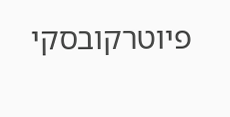פיוטרקובסקי